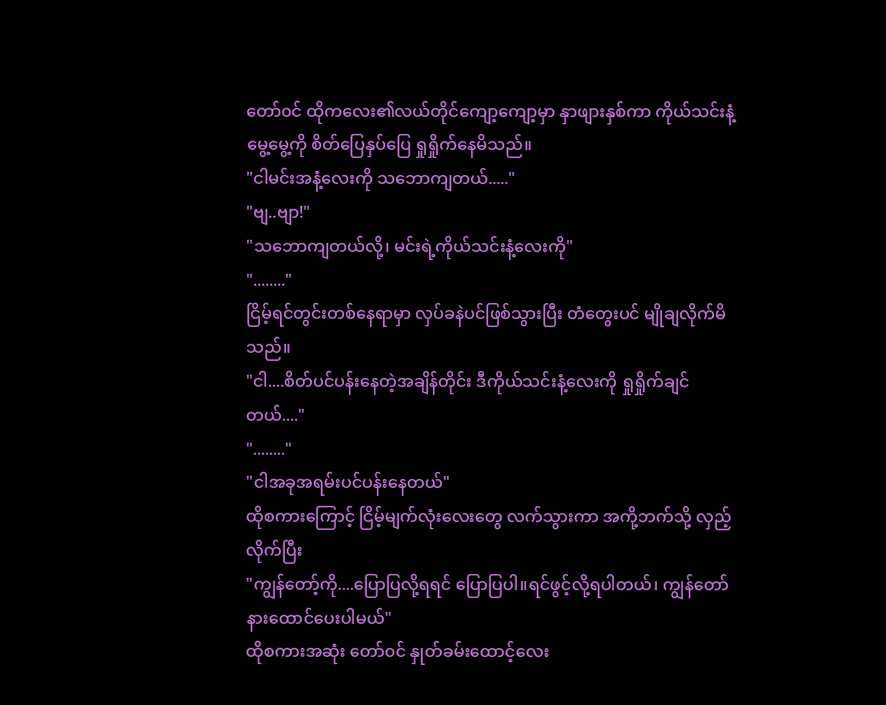တော်၀င် ထိုကလေး၏လယ်တိုင်ကျော့ကျော့မှာ နှာဖျားနှစ်ကာ ကိုယ်သင်းနံ့မွေ့မွေ့ကို စိတ်ပြေနှပ်ပြေ ရှုရှိုက်နေမိသည်။
"ငါမင်းအနံ့လေးကို သဘောကျတယ်....."
"ဗျ..ဗျာ!"
"သဘောကျတယ်လို့၊ မင်းရဲ့ကိုယ်သင်းနံ့လေးကို"
"........"
ငြိမ့်ရင်တွင်းတစ်နေရာမှာ လှပ်ခနဲပင်ဖြစ်သွားပြီး တံတွေးပင် မျိုချလိုက်မိသည်။
"ငါ....စိတ်ပင်ပန်းနေတဲ့အချိန်တိုင်း ဒီကိုယ်သင်းနံ့လေးကို ရှုရှိုက်ချင်တယ်...."
"........"
"ငါအခုအရမ်းပင်ပန်းနေတယ်"
ထိုစကားကြောင့် ငြိမ့်မျက်လုံးလေးတွေ လက်သွားကာ အကို့ဘက်သို့ လှည့်လိုက်ပြီး
"ကျွန်တော့်ကို....ပြောပြလို့ရရင် ပြောပြပါ။ရင်ဖွင့်လို့ရပါတယ်၊ ကျွန်တော်နားထောင်ပေးပါမယ်"
ထိုစကားအဆုံး တော်၀င် နှုတ်ခမ်းထောင့်လေး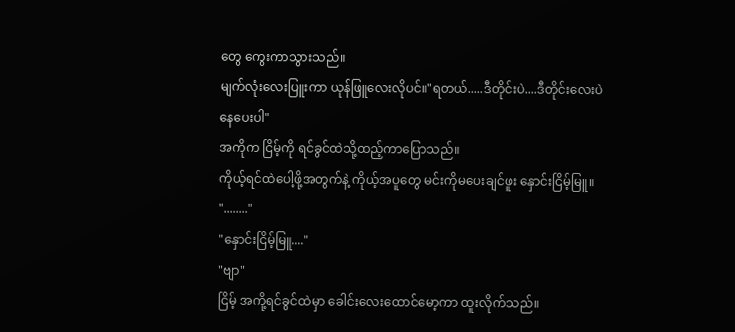တွေ ကွေးကာသွားသည်။
မျက်လုံးလေးပြူးကာ ယုန်ဖြူလေးလိုပင်။"ရတယ်.....ဒီတိုင်းပဲ....ဒီတိုင်းလေးပဲနေပေးပါ"
အကိုက ငြိမ့်ကို ရင်ခွင်ထဲသို့ထည့်ကာပြောသည်။
ကိုယ့်ရင်ထဲပေါ့ဖို့အတွက်နဲ့ ကိုယ့်အပူတွေ မင်းကိုမပေးချင်ဖူး နှောင်းငြိမ့်မြူ။
"........"
"နှောင်းငြိမ့်မြူ...."
"ဗျာ"
ငြိမ့် အကို့ရင်ခွင်ထဲမှာ ခေါင်းလေးထောင်မော့ကာ ထူးလိုက်သည်။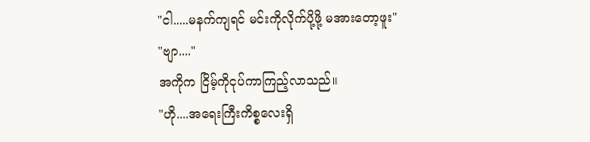"ငါ.....မနက်ကျရင် မင်းကိုလိုက်ပို့ဖို့ မအားတော့ဖူး"
"ဗျာ...."
အကိုက ငြိမ့်ကိုငုပ်ကာကြည့်လာသည်။
"ဟို....အရေးကြီးကိစ္စလေးရှိ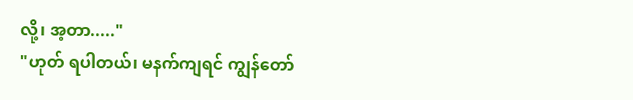လို့၊ အ့တာ....."
"ဟုတ် ရပါတယ်၊ မနက်ကျရင် ကျွန်တော်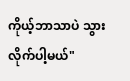ကိုယ့်ဘာသာပဲ သွားလိုက်ပါ့မယ်"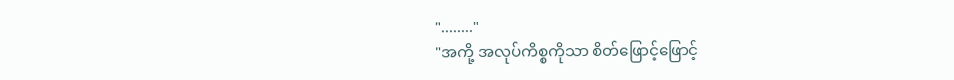"........"
"အကို့ အလုပ်ကိစ္စကိုသာ စိတ်ဖြောင့်ဖြောင့်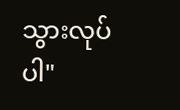သွားလုပ်ပါ"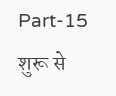Part-15
शुरू से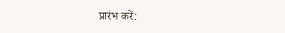प्रारंभ करें: